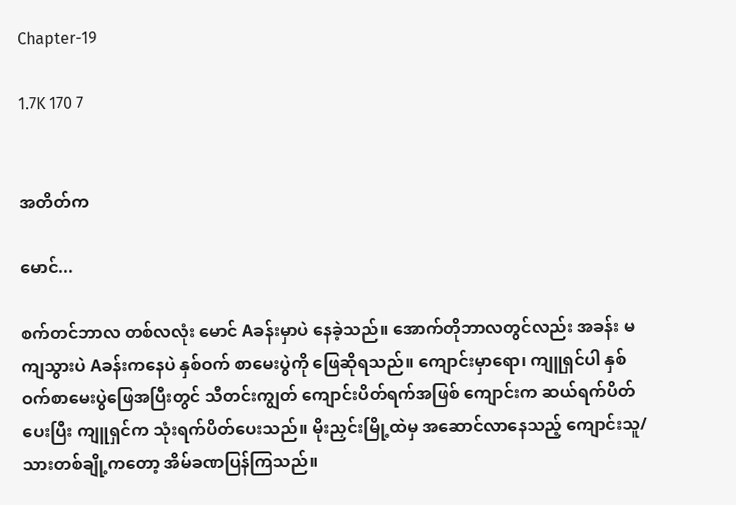Chapter-19

1.7K 170 7


အတိတ်က

မောင်...

စက်တင်ဘာလ တစ်လလုံး မောင် Aခန်းမှာပဲ နေခဲ့သည်။ အောက်တိုဘာလတွင်လည်း အခန်း မကျသွားပဲ Aခန်းကနေပဲ နှစ်ဝက် စာမေးပွဲကို ဖြေဆိုရသည်။ ကျောင်းမှာရော၊ ကျူရှင်ပါ နှစ်ဝက်စာမေးပွဲဖြေအပြီးတွင် သီတင်းကျွတ် ကျောင်းပိတ်ရက်အဖြစ် ကျောင်းက ဆယ်ရက်ပိတ်ပေးပြီး ကျူရှင်က သုံးရက်ပိတ်ပေးသည်။ မိုးညှင်းမြို့ထဲမှ အဆောင်လာနေသည့် ကျောင်းသူ/သားတစ်ချို့ကတော့ အိမ်ခဏပြန်ကြသည်။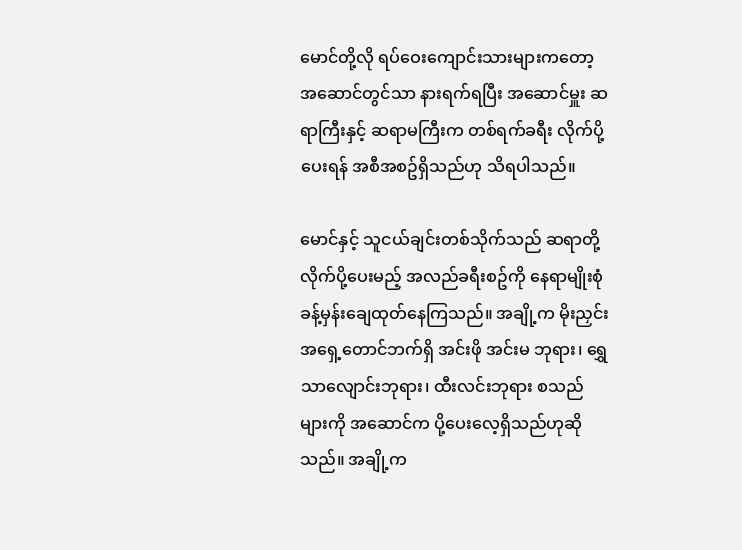မောင်တို့လို ရပ်ဝေးကျောင်းသားများကတော့ အဆောင်တွင်သာ နားရက်ရပြီး အဆောင်မှူး ဆရာကြီးနှင့် ဆရာမကြီးက တစ်ရက်ခရီး လိုက်ပို့ပေးရန် အစီအစဥ်ရှိသည်ဟု သိရပါသည်။

မောင်နှင့် သူငယ်ချင်းတစ်သိုက်သည် ဆရာတို့ လိုက်ပို့ပေးမည့် အလည်ခရီးစဥ်ကို နေရာမျိုးစုံ ခန့်မှန်းချေထုတ်နေကြသည်။ အချို့က မိုးညှင်းအရှေ့တောင်ဘက်ရှိ အင်းဖို အင်းမ ဘုရား၊ ရွှေသာလျောင်းဘုရား၊ ထီးလင်းဘုရား စသည်များကို အဆောင်က ပို့ပေးလေ့ရှိသည်ဟုဆိုသည်။ အချို့က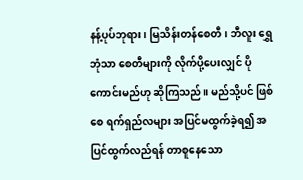နန့်ပုပ်ဘုရား၊ မြသိန်းတန်စေတီ၊ ဘီလူး ရွှေဘုံသာ စေတီများကို လိုက်ပို့ပေးလျှင် ပိုကောင်းမည်ဟု ဆိုကြသည်။ မည်သို့ပင် ဖြစ်စေ ရက်ရှည်လများ အပြင်မထွက်ခဲ့ရ၍ အပြင်ထွက်လည်ရန် တာစူနေသော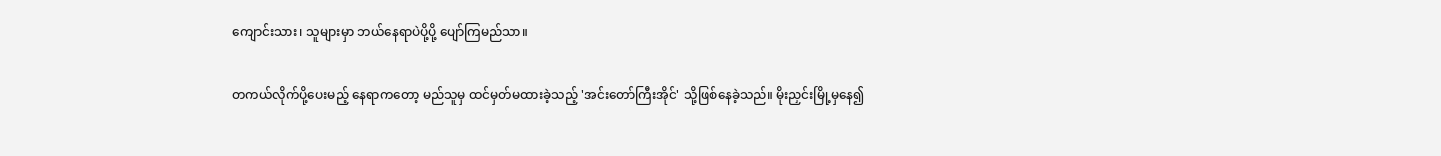ကျောင်းသား၊ သူများမှာ ဘယ်နေရာပဲပို့ပို့ ပျော်ကြမည်သာ။

တကယ်လိုက်ပို့ပေးမည့် နေရာကတော့ မည်သူမှ ထင်မှတ်မထားခဲ့သည့် 'အင်းတော်ကြီးအိုင်' သို့ဖြစ်နေခဲ့သည်။ မိုးညှင်းမြို့မှနေ၍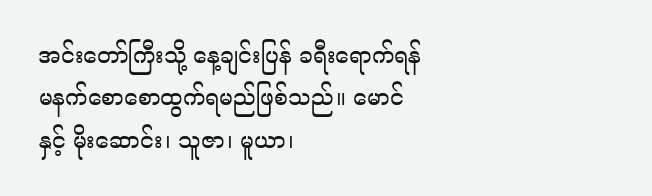အင်းတော်ကြီးသို့ နေ့ချင်းပြန် ခရီးရောက်ရန် မနက်စောစောထွက်ရမည်ဖြစ်သည်။ မောင်နှင့် မိုးဆောင်း၊ သူဇာ၊ မူယာ၊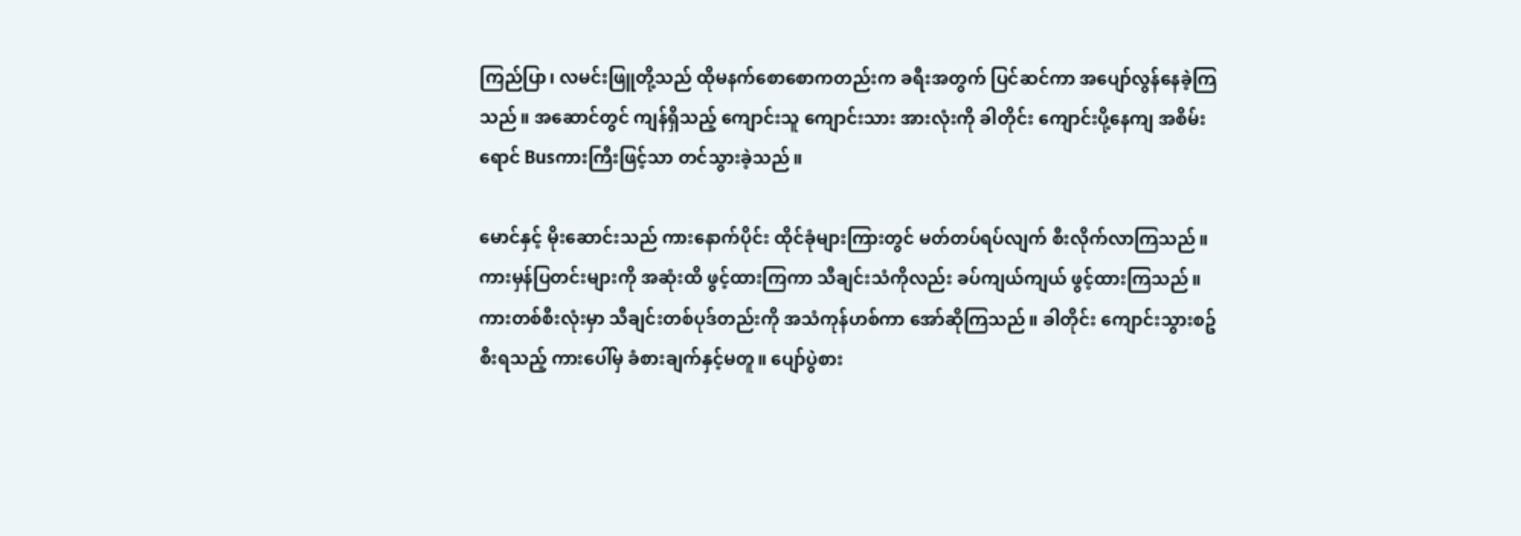ကြည်ပြာ၊ လမင်းဖြူတို့သည် ထိုမနက်စောစောကတည်းက ခရီးအတွက် ပြင်ဆင်ကာ အပျော်လွန်နေခဲ့ကြသည်။ အဆောင်တွင် ကျန်ရှိသည့် ကျောင်းသူ ကျောင်းသား အားလုံးကို ခါတိုင်း ကျောင်းပို့နေကျ အစိမ်းရောင် Busကားကြီးဖြင့်သာ တင်သွားခဲ့သည်။

မောင်နှင့် မိုးဆောင်းသည် ကားနောက်ပိုင်း ထိုင်ခုံများကြားတွင် မတ်တပ်ရပ်လျက် စီးလိုက်လာကြသည်။ ကားမှန်ပြတင်းများကို အဆုံးထိ ဖွင့်ထားကြကာ သီချင်းသံကိုလည်း ခပ်ကျယ်ကျယ် ဖွင့်ထားကြသည်။ ကားတစ်စီးလုံးမှာ သီချင်းတစ်ပုဒ်တည်းကို အသံကုန်ဟစ်ကာ အော်ဆိုကြသည်။ ခါတိုင်း ကျောင်းသွားစဥ် စီးရသည့် ကားပေါ်မှ ခံစားချက်နှင့်မတူ။ ပျော်ပွဲစား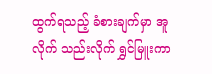ထွက်ရသည့် ခံစားချက်မှာ အူလိုက် သည်းလိုက် ရွှင်မြူးကာ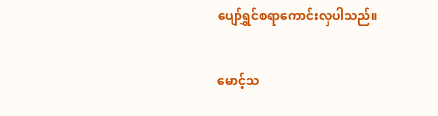ပျော်ရွှင်စရာကောင်းလှပါသည်။

မောင့်သ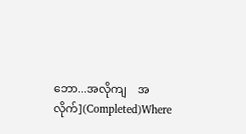ဘော...အလိုကျ    အလိုက်](Completed)Where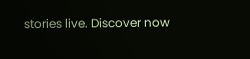stories live. Discover now